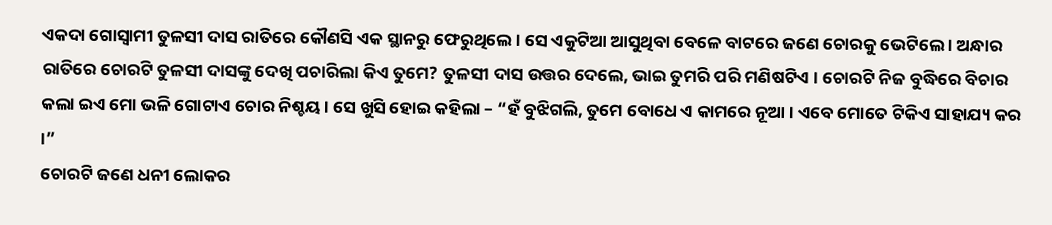ଏକଦା ଗୋସ୍ୱାମୀ ତୁଳସୀ ଦାସ ରାତିରେ କୌଣସି ଏକ ସ୍ଥାନରୁ ଫେରୁଥିଲେ । ସେ ଏକୁଟିଆ ଆସୁଥିବା ବେଳେ ବାଟରେ ଜଣେ ଚୋରକୁ ଭେଟିଲେ । ଅନ୍ଧାର ରାତିରେ ଚୋରଟି ତୁଳସୀ ଦାସଙ୍କୁ ଦେଖି ପଚାରିଲା କିଏ ତୁମେ? ତୁଳସୀ ଦାସ ଉତ୍ତର ଦେଲେ, ଭାଇ ତୁମରି ପରି ମଣିଷଟିଏ । ଚୋରଟି ନିଜ ବୁଦ୍ଧିରେ ବିଚାର କଲା ଇଏ ମୋ ଭଳି ଗୋଟାଏ ଚୋର ନିଶ୍ଚୟ । ସେ ଖୁସି ହୋଇ କହିଲା – “ହଁ ବୁଝିଗଲି, ତୁମେ ବୋଧେ ଏ କାମରେ ନୂଆ । ଏବେ ମୋତେ ଟିକିଏ ସାହାଯ୍ୟ କର ।”
ଚୋରଟି ଜଣେ ଧନୀ ଲୋକର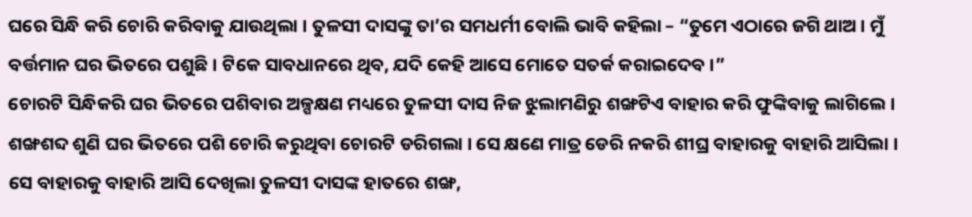ଘରେ ସିନ୍ଧି କରି ଚୋରି କରିବାକୁ ଯାଉଥିଲା । ତୁଳସୀ ଦାସଙ୍କୁ ତା’ର ସମଧର୍ମୀ ବୋଲି ଭାବି କହିଲା – “ତୁମେ ଏଠାରେ ଜଗି ଥାଅ । ମୁଁ ବର୍ତ୍ତମାନ ଘର ଭିତରେ ପଶୁଛି । ଟିକେ ସାବଧାନରେ ଥିବ, ଯଦି କେହି ଆସେ ମୋତେ ସତର୍କ କରାଇଦେବ ।”
ଚୋରଟି ସିନ୍ଧିକରି ଘର ଭିତରେ ପଶିବାର ଅଳ୍ପକ୍ଷଣ ମଧ୍ୟରେ ତୁଳସୀ ଦାସ ନିଜ ଝୁଲାମଣିରୁ ଶଙ୍ଖଟିଏ ବାହାର କରି ଫୁଙ୍କିବାକୁ ଲାଗିଲେ । ଶଙ୍ଖଶବ୍ଦ ଶୁଣି ଘର ଭିତରେ ପଶି ଚୋରି କରୁଥିବା ଚୋରଟି ଡରିଗଲା । ସେ କ୍ଷଣେ ମାତ୍ର ଡେରି ନକରି ଶୀଘ୍ର ବାହାରକୁ ବାହାରି ଆସିଲା ।
ସେ ବାହାରକୁ ବାହାରି ଆସି ଦେଖିଲା ତୁଳସୀ ଦାସଙ୍କ ହାତରେ ଶଙ୍ଖ,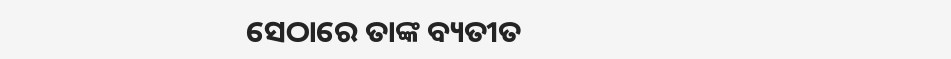ସେଠାରେ ତାଙ୍କ ବ୍ୟତୀତ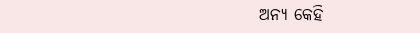ଅନ୍ୟ କେହି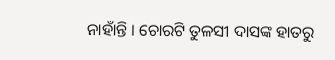ନାହାଁନ୍ତି । ଚୋରଟି ତୁଳସୀ ଦାସଙ୍କ ହାତରୁ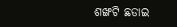ଶଙ୍ଖଟି ଛଡାଇ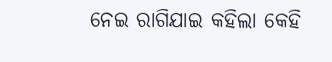ନେଇ ରାଗିଯାଇ କହିଲା କେହି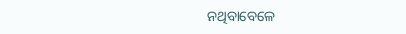ନଥିବାବେଳେ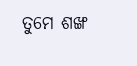ତୁମେ ଶଙ୍ଖ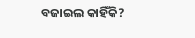ବଜାଇଲ କାହିଁକି?